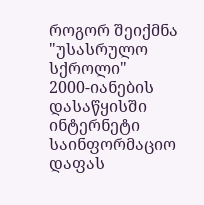როგორ შეიქმნა "უსასრულო სქროლი"
2000-იანების დასაწყისში ინტერნეტი საინფორმაციო დაფას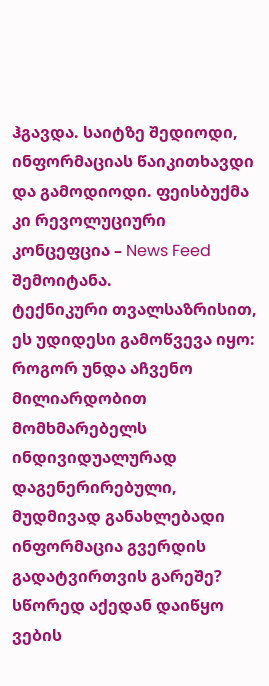ჰგავდა. საიტზე შედიოდი, ინფორმაციას წაიკითხავდი და გამოდიოდი. ფეისბუქმა კი რევოლუციური კონცეფცია – News Feed შემოიტანა.
ტექნიკური თვალსაზრისით, ეს უდიდესი გამოწვევა იყო: როგორ უნდა აჩვენო მილიარდობით მომხმარებელს ინდივიდუალურად დაგენერირებული, მუდმივად განახლებადი ინფორმაცია გვერდის გადატვირთვის გარეშე? სწორედ აქედან დაიწყო ვების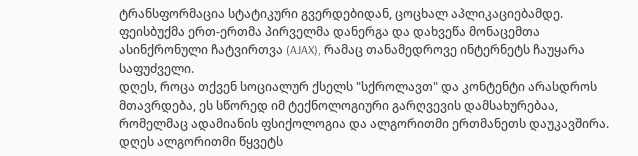ტრანსფორმაცია სტატიკური გვერდებიდან, ცოცხალ აპლიკაციებამდე. ფეისბუქმა ერთ-ერთმა პირველმა დანერგა და დახვეწა მონაცემთა ასინქრონული ჩატვირთვა (AJAX), რამაც თანამედროვე ინტერნეტს ჩაუყარა საფუძველი.
დღეს, როცა თქვენ სოციალურ ქსელს "სქროლავთ" და კონტენტი არასდროს მთავრდება, ეს სწორედ იმ ტექნოლოგიური გარღვევის დამსახურებაა, რომელმაც ადამიანის ფსიქოლოგია და ალგორითმი ერთმანეთს დაუკავშირა. დღეს ალგორითმი წყვეტს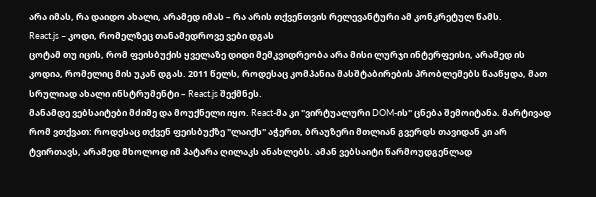არა იმას, რა დაიდო ახალი, არამედ იმას – რა არის თქვენთვის რელევანტური ამ კონკრეტულ წამს.
React.js – კოდი, რომელზეც თანამედროვე ვები დგას
ცოტამ თუ იცის, რომ ფეისბუქის ყველაზე დიდი მემკვიდრეობა არა მისი ლურჯი ინტერფეისი, არამედ ის კოდია, რომელიც მის უკან დგას. 2011 წელს, როდესაც კომპანია მასშტაბირების პრობლემებს წააწყდა, მათ სრულიად ახალი ინსტრუმენტი – React.js შექმნეს.
მანამდე ვებსაიტები მძიმე და მოუქნელი იყო. React-მა კი "ვირტუალური DOM-ის" ცნება შემოიტანა. მარტივად რომ ვთქვათ: როდესაც თქვენ ფეისბუქზე "ლაიქს" აჭერთ, ბრაუზერი მთლიან გვერდს თავიდან კი არ ტვირთავს, არამედ მხოლოდ იმ პატარა ღილაკს ანახლებს. ამან ვებსაიტი წარმოუდგენლად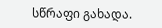სწრაფი გახადა.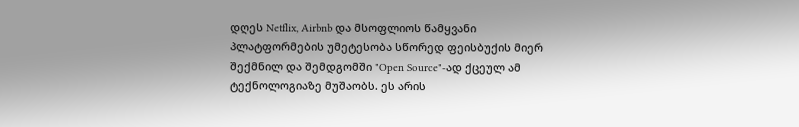დღეს Netflix, Airbnb და მსოფლიოს წამყვანი პლატფორმების უმეტესობა სწორედ ფეისბუქის მიერ შექმნილ და შემდგომში "Open Source"-ად ქცეულ ამ ტექნოლოგიაზე მუშაობს. ეს არის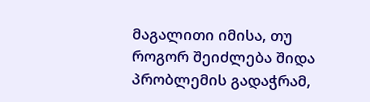მაგალითი იმისა, თუ როგორ შეიძლება შიდა პრობლემის გადაჭრამ,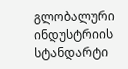გლობალური ინდუსტრიის სტანდარტი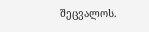შეცვალოს.